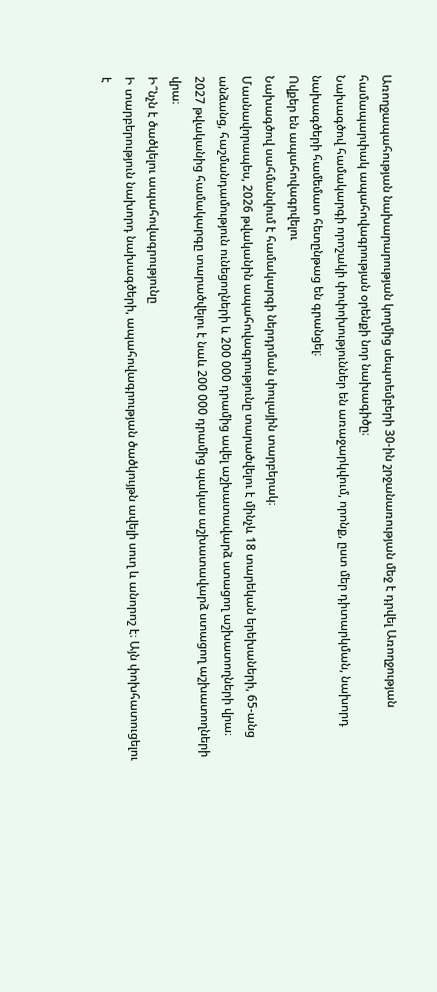Առողջապահության նախարարության կողմից սեպտեմբերի 30-ին շրջանառության մեջ է դրվել Առողջության համապարփակ ապահովագրության օրենքի նոր նախագիծը։
Նախագծով համակարգի որոշակի փոփոխություններ են առաջարկվում, որոնք, ըստ մեր դիտարկման, նախորդ նախագծերի համեմատ հետընթաց են գրանցել։
Ովքեր են ապահովագրվելու
Նախագծով սահմանվում է համակարգի ներդրման փուլային տարբերակ։
Մասնավորապես, 2026 թվականին ապահովագրությունը տարածվելու է մինչև 18 տարեկան երեխաների, 65-անց անձանց, հաշմանդամություն ունեցողների և 200 000 դրամից ավել աշխատավարձ ստացող աշխատողների վրա։
2027 թվականից համակարգը տարածվելու է նաև 200 000 դրամից պակաս աշխատավարձ ստացող աշխատողների վրա։
Ի՞նչն է ծածկելու ապահովագրությունը
Ի տարբերություն նախորդ նախագծերի, ապահովագրության ծածկույթն ավելի սուղ և անորոշ է։ Այն փոխհատուցելու է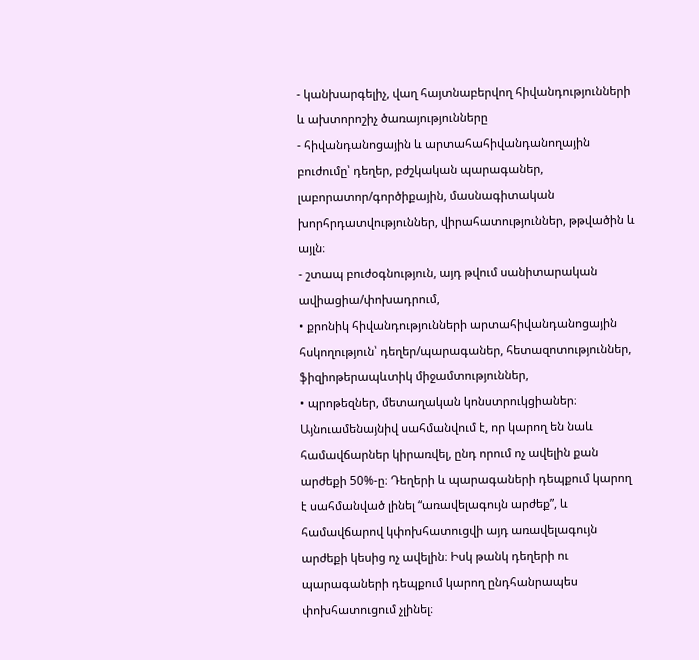- կանխարգելիչ, վաղ հայտնաբերվող հիվանդությունների և ախտորոշիչ ծառայությունները
- հիվանդանոցային և արտահահիվանդանողային բուժումը՝ դեղեր, բժշկական պարագաներ, լաբորատոր/գործիքային, մասնագիտական խորհրդատվություններ, վիրահատություններ, թթվածին և այլն։
- շտապ բուժօգնություն, այդ թվում սանիտարական ավիացիա/փոխադրում,
• քրոնիկ հիվանդությունների արտահիվանդանոցային հսկողություն՝ դեղեր/պարագաներ, հետազոտություններ, ֆիզիոթերապևտիկ միջամտություններ,
• պրոթեզներ, մետաղական կոնստրուկցիաներ։
Այնուամենայնիվ սահմանվում է, որ կարող են նաև համավճարներ կիրառվել, ընդ որում ոչ ավելին քան արժեքի 50%-ը։ Դեղերի և պարագաների դեպքում կարող է սահմանված լինել “առավելագույն արժեք”, և համավճարով կփոխհատուցվի այդ առավելագույն արժեքի կեսից ոչ ավելին։ Իսկ թանկ դեղերի ու պարագաների դեպքում կարող ընդհանրապես փոխհատուցում չլինել։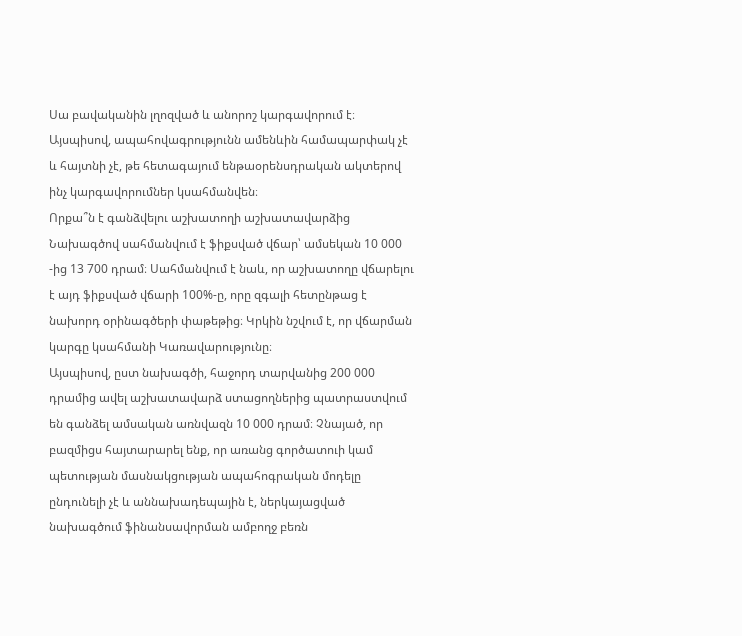Սա բավականին լղոզված և անորոշ կարգավորում է։ Այսպիսով, ապահովագրությունն ամենևին համապարփակ չէ և հայտնի չէ, թե հետագայում ենթաօրենսդրական ակտերով ինչ կարգավորումներ կսահմանվեն։
Որքա՞ն է գանձվելու աշխատողի աշխատավարձից
Նախագծով սահմանվում է ֆիքսված վճար՝ ամսեկան 10 000 -ից 13 700 դրամ։ Սահմանվում է նաև, որ աշխատողը վճարելու է այդ ֆիքսված վճարի 100%-ը, որը զգալի հետընթաց է նախորդ օրինագծերի փաթեթից։ Կրկին նշվում է, որ վճարման կարգը կսահմանի Կառավարությունը։
Այսպիսով, ըստ նախագծի, հաջորդ տարվանից 200 000 դրամից ավել աշխատավարձ ստացողներից պատրաստվում են գանձել ամսական առնվազն 10 000 դրամ։ Չնայած, որ բազմիցս հայտարարել ենք, որ առանց գործատուի կամ պետության մասնակցության ապահոգրական մոդելը ընդունելի չէ և աննախադեպային է, ներկայացված նախագծում ֆինանսավորման ամբողջ բեռն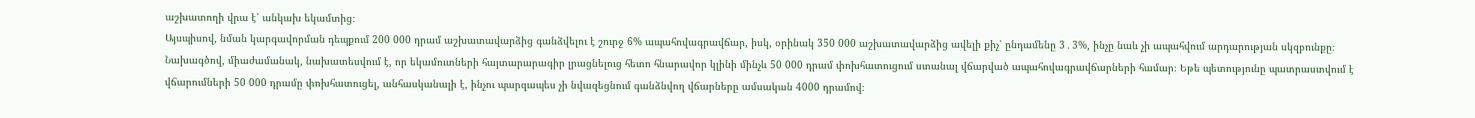աշխատողի վրա է՝ անկախ եկամտից։
Այսպիսով, նման կարգավորման դեպքում 200 000 դրամ աշխատավարձից գանձվելու է շուրջ 6% ապահովագրավճար, իսկ, օրինակ 350 000 աշխատավարձից ավելի քիչ՝ ընդամենը 3․3%, ինչը նաև չի ապահվում արդարության սկզբունքը։
Նախագծով, միաժամանակ, նախատեսվում է, որ եկամուտների հայտարարագիր լրացնելուց հետո հնարավոր կլինի մինչև 50 000 դրամ փոխհատուցում ստանալ վճարված ապահովագրավճարների համար։ Եթե պետությունը պատրաստվում է վճարումների 50 000 դրամը փոխհատուցել, անհասկանալի է, ինչու պարզապես չի նվազեցնում գանձնվող վճարները ամսական 4000 դրամով։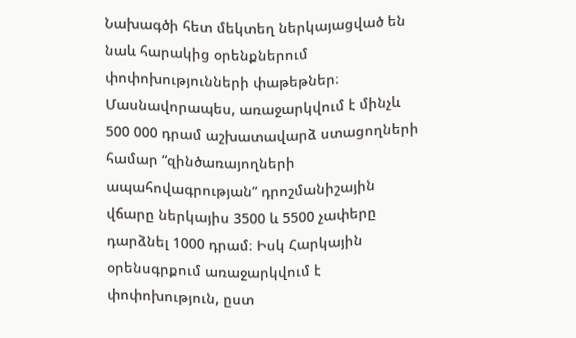Նախագծի հետ մեկտեղ ներկայացված են նաև հարակից օրենքներում փոփոխությունների փաթեթներ։ Մասնավորապես, առաջարկվում է մինչև 500 000 դրամ աշխատավարձ ստացողների համար “զինծառայողների ապահովագրության” դրոշմանիշային վճարը ներկայիս 3500 և 5500 չափերը դարձնել 1000 դրամ։ Իսկ Հարկային օրենսգրքում առաջարկվում է փոփոխություն, ըստ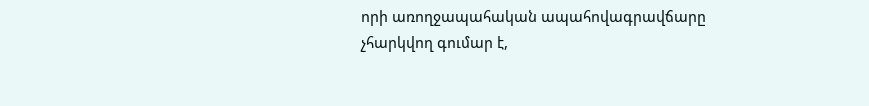որի առողջապահական ապահովագրավճարը չհարկվող գումար է,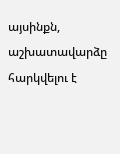այսինքն, աշխատավարձը հարկվելու է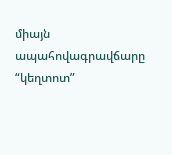միայն ապահովագրավճարը “կեղտոտ”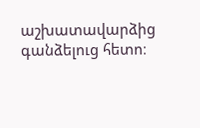աշխատավարձից գանձելուց հետո։